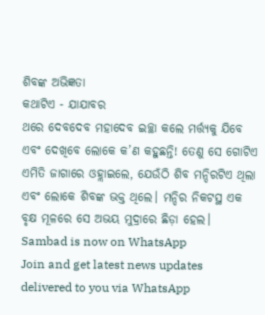ଶିବଙ୍କ ଅଭିଜ୍ଞତା
କଥାଟିଏ - ଯାଯାବର
ଥରେ ଦେବଦେବ ମହାଦେବ ଇଚ୍ଛା କଲେ ମର୍ତ୍ତ୍ୟକୁ ଯିବେ ଏବଂ ଦେଖିବେ ଲୋକେ କ’ଣ କହୁଛନ୍ତି! ତେଣୁ ସେ ଗୋଟିଏ ଏମିତି ଜାଗାରେ ଓହ୍ଲାଇଲେ, ଯେଉଁଠି ଶିବ ମନ୍ଦିରଟିଏ ଥିଲା ଏବଂ ଲୋକେ ଶିବଙ୍କ ଭକ୍ତ ଥିଲେ। ମନ୍ଦିର ନିକଟସ୍ଥ ଏକ ବୃକ୍ଷ ମୂଳରେ ସେ ଅଭୟ ମୁଦ୍ରାରେ ଛିଡ଼ା ହେଲ।
Sambad is now on WhatsApp
Join and get latest news updates delivered to you via WhatsApp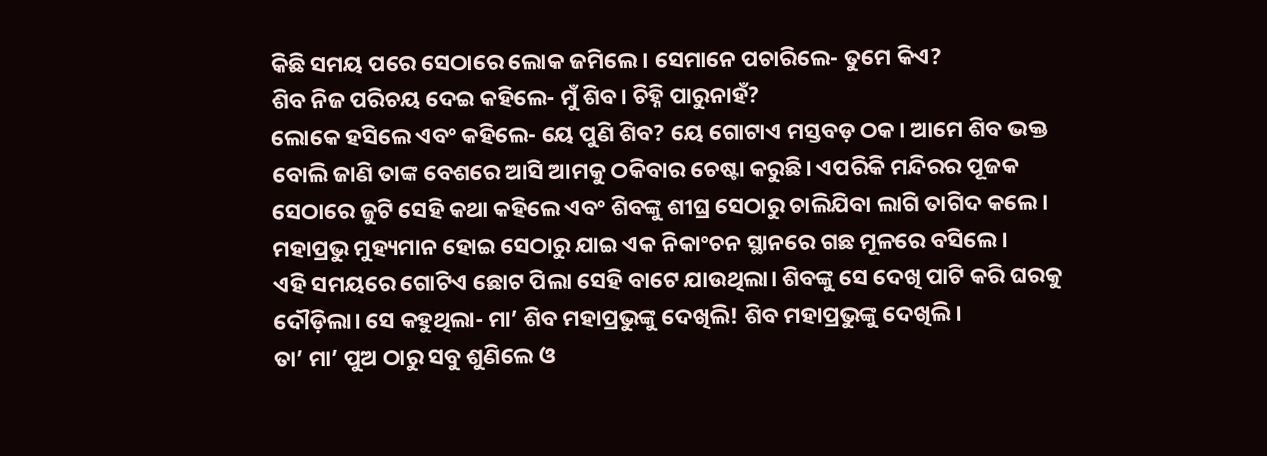କିଛି ସମୟ ପରେ ସେଠାରେ ଲୋକ ଜମିଲେ। ସେମାନେ ପଚାରିଲେ- ତୁମେ କିଏ?
ଶିବ ନିଜ ପରିଚୟ ଦେଇ କହିଲେ- ମୁଁ ଶିବ। ଚିହ୍ନି ପାରୁନାହଁ?
ଲୋକେ ହସିଲେ ଏବଂ କହିଲେ- ୟେ ପୁଣି ଶିବ? ୟେ ଗୋଟାଏ ମସ୍ତବଡ଼ ଠକ। ଆମେ ଶିବ ଭକ୍ତ ବୋଲି ଜାଣି ତାଙ୍କ ବେଶରେ ଆସି ଆମକୁ ଠକିବାର ଚେଷ୍ଟା କରୁଛି। ଏପରିକି ମନ୍ଦିରର ପୂଜକ ସେଠାରେ ଜୁଟି ସେହି କଥା କହିଲେ ଏବଂ ଶିବଙ୍କୁ ଶୀଘ୍ର ସେଠାରୁ ଚାଲିଯିବା ଲାଗି ତାଗିଦ କଲେ।
ମହାପ୍ରଭୁ ମୁହ୍ୟମାନ ହୋଇ ସେଠାରୁ ଯାଇ ଏକ ନିକାଂଚନ ସ୍ଥାନରେ ଗଛ ମୂଳରେ ବସିଲେ।
ଏହି ସମୟରେ ଗୋଟିଏ ଛୋଟ ପିଲା ସେହି ବାଟେ ଯାଉଥିଲା। ଶିବଙ୍କୁ ସେ ଦେଖି ପାଟି କରି ଘରକୁ ଦୌଡ଼ିଲା। ସେ କହୁଥିଲା- ମା’ ଶିବ ମହାପ୍ରଭୁଙ୍କୁ ଦେଖିଲି! ଶିବ ମହାପ୍ରଭୁଙ୍କୁ ଦେଖିଲି।
ତା’ ମା’ ପୁଅ ଠାରୁ ସବୁ ଶୁଣିଲେ ଓ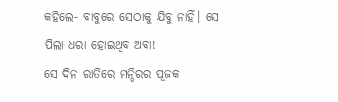କହିଲେ- ବାବୁରେ ସେଠାକୁ ଯିବୁ ନାହିଁ। ସେ ପିଲା ଧରା ହୋଇଥିବ ଅବା!
ସେ ଦିନ ରାତିରେ ମନ୍ଦିରର ପୂଜକ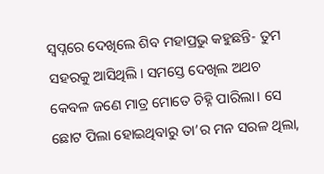ସ୍ବପ୍ନରେ ଦେଖିଲେ ଶିବ ମହାପ୍ରଭୁ କହୁଛନ୍ତି- ତୁମ ସହରକୁ ଆସିଥିଲି। ସମସ୍ତେ ଦେଖିଲ ଅଥଚ କେବଳ ଜଣେ ମାତ୍ର ମୋତେ ଚିହ୍ନି ପାରିଲା। ସେ ଛୋଟ ପିଲା ହୋଇଥିବାରୁ ତା’ର ମନ ସରଳ ଥିଲା,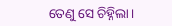ତେଣୁ ସେ ଚିହ୍ନିଲା।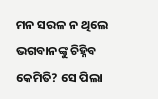ମନ ସରଳ ନ ଥିଲେ ଭଗବାନଙ୍କୁ ଚିହ୍ନିବ କେମିତି? ସେ ପିଲା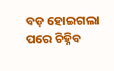ବଡ଼ ହୋଇଗଲା ପରେ ଚିହ୍ନିବ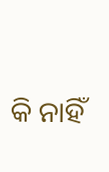କି ନାହିଁ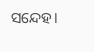ସନ୍ଦେହ।